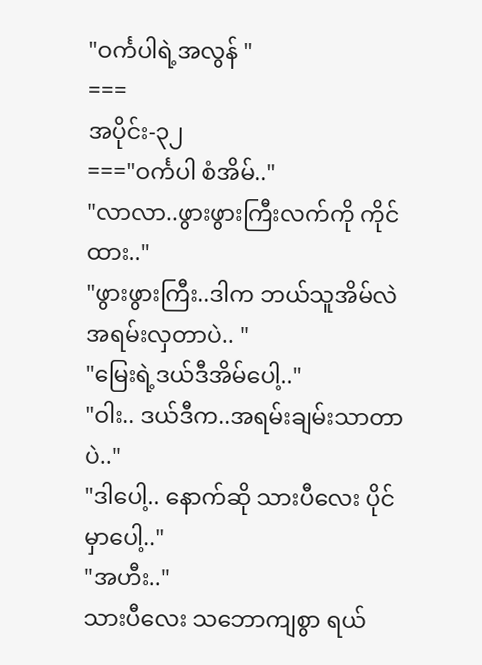"ဝင်္ကပါရဲ့အလွန် "
===
အပိုင်း-၃၂
==="ဝင်္ကပါ စံအိမ်.."
"လာလာ..ဖွားဖွားကြီးလက်ကို ကိုင်ထား.."
"ဖွားဖွားကြီး..ဒါက ဘယ်သူအိမ်လဲ အရမ်းလှတာပဲ.. "
"မြေးရဲ့ဒယ်ဒီအိမ်ပေါ့.."
"ဝါး.. ဒယ်ဒီက..အရမ်းချမ်းသာတာပဲ.."
"ဒါပေါ့.. နောက်ဆို သားပီလေး ပိုင်မှာပေါ့.."
"အဟီး.."
သားပီလေး သဘောကျစွာ ရယ်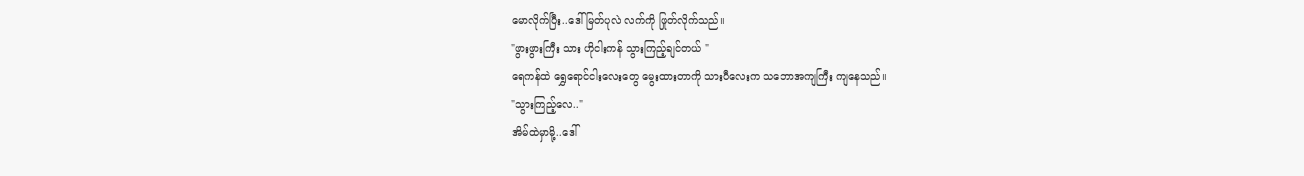မောလိုက်ပြီး..ဒေါ်မြတ်ပုလဲ လက်ကို ဖြုတ်လိုက်သည်။
"ဖွားဖွားကြီး သား ဟိုငါးကန် သွားကြည့်ချင်တယ် "
ရေကန်ထဲ ရွှေရောင်ငါးလေးတွေ မွေးထားတာကို သားပီလေးက သဘောအကျကြီး ကျနေသည်။
"သွားကြည့်လေ.."
အိမ်ထဲမှာမို့..ဒေါ်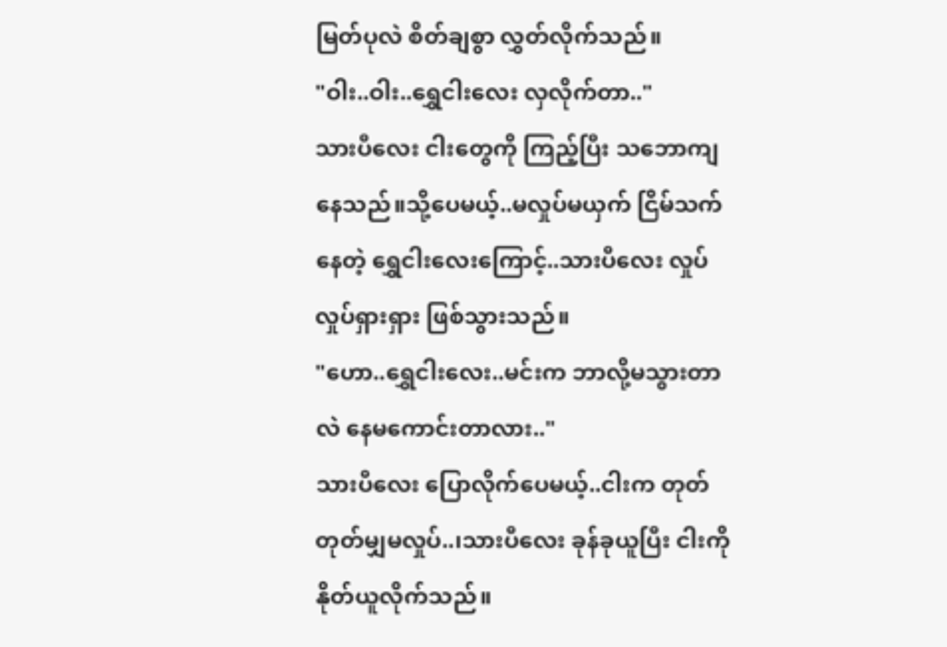မြတ်ပုလဲ စိတ်ချစွာ လွှတ်လိုက်သည်။
"ဝါး..ဝါး..ရွှေငါးလေး လှလိုက်တာ.."
သားပီလေး ငါးတွေကို ကြည့်ပြီး သဘောကျနေသည်။သို့ပေမယ့်..မလှုပ်မယှက် ငြိမ်သက်နေတဲ့ ရွှေငါးလေးကြောင့်..သားပီလေး လှုပ်လှုပ်ရှားရှား ဖြစ်သွားသည်။
"ဟော..ရွှေငါးလေး..မင်းက ဘာလို့မသွားတာလဲ နေမကောင်းတာလား.."
သားပီလေး ပြောလိုက်ပေမယ့်..ငါးက တုတ်တုတ်မျှမလှုပ်..၊သားပီလေး ခုန်ခုယူပြီး ငါးကို နိုတ်ယူလိုက်သည်။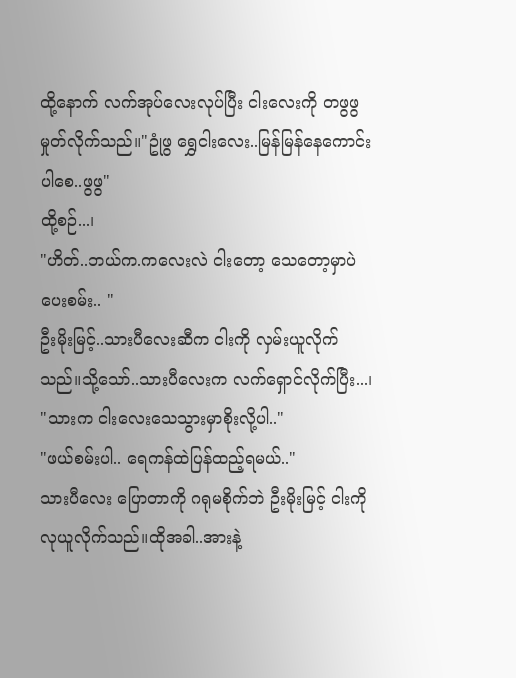ထို့နောက် လက်အုပ်လေးလုပ်ပြီး ငါးလေးကို တဖွဖွ မှုတ်လိုက်သည်။"ဥုံဖွ ရွှေငါးလေး..မြန်မြန်နေကောင်းပါစေ..ဖွဖွ"
ထို့စဉ်...၊
"ဟိတ်..ဘယ်က.ကလေးလဲ ငါးတော့ သေတော့မှာပဲ ပေးစမ်း.. "
ဦးမိုးမြင့်..သားပီလေးဆီက ငါးကို လှမ်းယူလိုက်သည်။သို့သော်..သားပီလေးက လက်ရှောင်လိုက်ပြီး...၊
"သားက ငါးလေးသေသွားမှာစိုးလို့ပါ.."
"ဖယ်စမ်းပါ.. ရေကန်ထဲပြန်ထည့်ရမယ်.."
သားပီလေး ပြောတာကို ဂရုမစိုက်ဘဲ ဦးမိုးမြင့် ငါးကိုလုယူလိုက်သည်။ထိုအခါ..အားနဲ့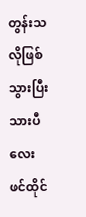တွန်းသလိုဖြစ်သွားပြီး သားပီလေး ဖင်ထိုင်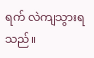ရက် လဲကျသွားရသည်။